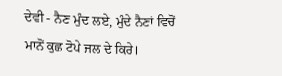ਦੇਵੀ - ਨੈਣ ਮੁੰਦ ਲਏ, ਮੁੰਦੇ ਨੈਣਾਂ ਵਿਚੋਂ ਮਾਨੋਂ ਕੁਛ ਟੋਪੇ ਜਲ ਦੇ ਕਿਰੇ।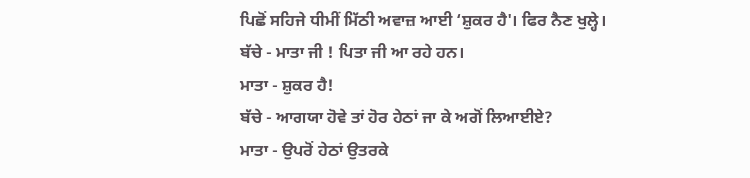ਪਿਛੋਂ ਸਹਿਜੇ ਧੀਮੀਂ ਮਿੱਠੀ ਅਵਾਜ਼ ਆਈ ‘ਸ਼ੁਕਰ ਹੈ'। ਫਿਰ ਨੈਣ ਖੁਲ੍ਹੇ।
ਬੱਚੇ - ਮਾਤਾ ਜੀ ! ਪਿਤਾ ਜੀ ਆ ਰਹੇ ਹਨ।
ਮਾਤਾ - ਸ਼ੁਕਰ ਹੈ!
ਬੱਚੇ - ਆਗਯਾ ਹੋਵੇ ਤਾਂ ਹੋਰ ਹੇਠਾਂ ਜਾ ਕੇ ਅਗੋਂ ਲਿਆਈਏ?
ਮਾਤਾ - ਉਪਰੋਂ ਹੇਠਾਂ ਉਤਰਕੇ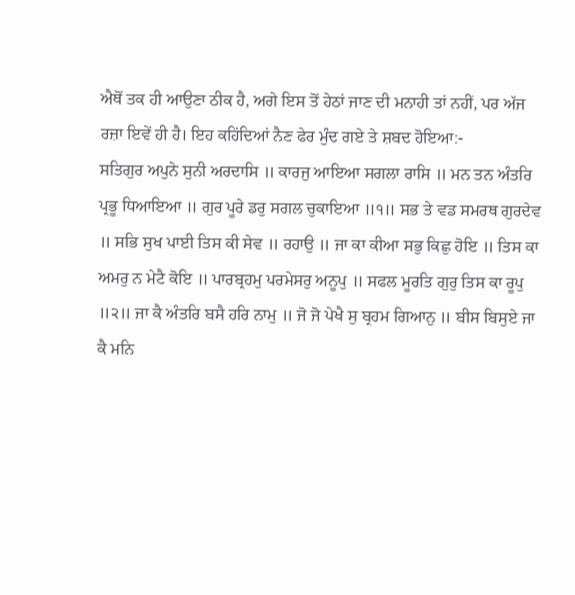ਐਥੋਂ ਤਕ ਹੀ ਆਉਣਾ ਠੀਕ ਹੈ, ਅਗੇ ਇਸ ਤੋਂ ਹੇਠਾਂ ਜਾਣ ਦੀ ਮਨਾਹੀ ਤਾਂ ਨਹੀਂ, ਪਰ ਅੱਜ ਰਜ਼ਾ ਇਵੇਂ ਹੀ ਹੈ। ਇਹ ਕਹਿਂਦਿਆਂ ਨੈਣ ਫੇਰ ਮੁੰਦ ਗਏ ਤੇ ਸ਼ਬਦ ਹੋਇਆ:-
ਸਤਿਗੁਰ ਅਪੁਨੇ ਸੁਨੀ ਅਰਦਾਸਿ ॥ ਕਾਰਜੁ ਆਇਆ ਸਗਲਾ ਰਾਸਿ ॥ ਮਨ ਤਨ ਅੰਤਰਿ ਪ੍ਰਭੂ ਧਿਆਇਆ ॥ ਗੁਰ ਪੂਰੇ ਡਰੁ ਸਗਲ ਚੁਕਾਇਆ ॥੧॥ ਸਭ ਤੇ ਵਡ ਸਮਰਥ ਗੁਰਦੇਵ ॥ ਸਭਿ ਸੁਖ ਪਾਈ ਤਿਸ ਕੀ ਸੇਵ ॥ ਰਹਾਉ ॥ ਜਾ ਕਾ ਕੀਆ ਸਭੁ ਕਿਛੁ ਹੋਇ ॥ ਤਿਸ ਕਾ ਅਮਰੁ ਨ ਮੇਟੈ ਕੋਇ ॥ ਪਾਰਬ੍ਰਹਮੁ ਪਰਮੇਸਰੁ ਅਨੂਪੁ ॥ ਸਫਲ ਮੂਰਤਿ ਗੁਰੁ ਤਿਸ ਕਾ ਰੂਪੁ ॥੨॥ ਜਾ ਕੈ ਅੰਤਰਿ ਬਸੈ ਹਰਿ ਨਾਮੁ ॥ ਜੋ ਜੋ ਪੇਖੈ ਸੁ ਬ੍ਰਹਮ ਗਿਆਨੁ ॥ ਬੀਸ ਬਿਸੁਏ ਜਾ ਕੈ ਮਨਿ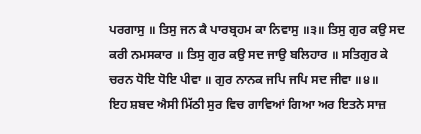ਪਰਗਾਸੁ ॥ ਤਿਸੁ ਜਨ ਕੈ ਪਾਰਬ੍ਰਹਮ ਕਾ ਨਿਵਾਸੁ ॥੩॥ ਤਿਸੁ ਗੁਰ ਕਉ ਸਦ ਕਰੀ ਨਮਸਕਾਰ ॥ ਤਿਸੁ ਗੁਰ ਕਉ ਸਦ ਜਾਉ ਬਲਿਹਾਰ ॥ ਸਤਿਗੁਰ ਕੇ ਚਰਨ ਧੋਇ ਧੋਇ ਪੀਵਾ ॥ ਗੁਰ ਨਾਨਕ ਜਪਿ ਜਪਿ ਸਦ ਜੀਵਾ ॥੪॥
ਇਹ ਸ਼ਬਦ ਐਸੀ ਮਿੱਠੀ ਸੁਰ ਵਿਚ ਗਾਵਿਆਂ ਗਿਆ ਅਰ ਇਤਨੇ ਸਾਜ਼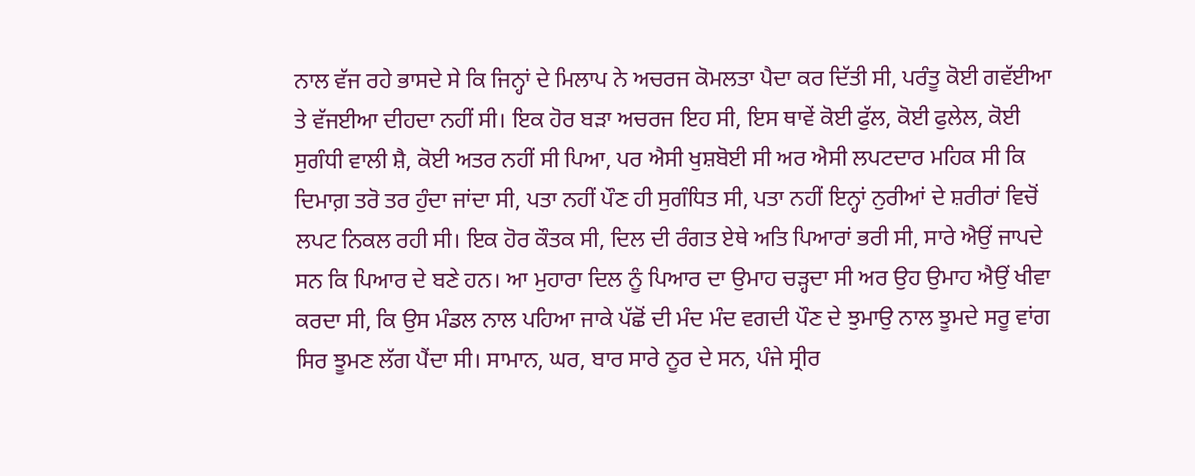ਨਾਲ ਵੱਜ ਰਹੇ ਭਾਸਦੇ ਸੇ ਕਿ ਜਿਨ੍ਹਾਂ ਦੇ ਮਿਲਾਪ ਨੇ ਅਚਰਜ ਕੋਮਲਤਾ ਪੈਦਾ ਕਰ ਦਿੱਤੀ ਸੀ, ਪਰੰਤੂ ਕੋਈ ਗਵੱਈਆ ਤੇ ਵੱਜਈਆ ਦੀਹਦਾ ਨਹੀਂ ਸੀ। ਇਕ ਹੋਰ ਬੜਾ ਅਚਰਜ ਇਹ ਸੀ, ਇਸ ਥਾਵੇਂ ਕੋਈ ਫੁੱਲ, ਕੋਈ ਫੁਲੇਲ, ਕੋਈ ਸੁਗੰਧੀ ਵਾਲੀ ਸ਼ੈ, ਕੋਈ ਅਤਰ ਨਹੀਂ ਸੀ ਪਿਆ, ਪਰ ਐਸੀ ਖੁਸ਼ਬੋਈ ਸੀ ਅਰ ਐਸੀ ਲਪਟਦਾਰ ਮਹਿਕ ਸੀ ਕਿ ਦਿਮਾਗ਼ ਤਰੋ ਤਰ ਹੁੰਦਾ ਜਾਂਦਾ ਸੀ, ਪਤਾ ਨਹੀਂ ਪੌਣ ਹੀ ਸੁਗੰਧਿਤ ਸੀ, ਪਤਾ ਨਹੀਂ ਇਨ੍ਹਾਂ ਨੁਰੀਆਂ ਦੇ ਸ਼ਰੀਰਾਂ ਵਿਚੋਂ ਲਪਟ ਨਿਕਲ ਰਹੀ ਸੀ। ਇਕ ਹੋਰ ਕੌਤਕ ਸੀ, ਦਿਲ ਦੀ ਰੰਗਤ ਏਥੇ ਅਤਿ ਪਿਆਰਾਂ ਭਰੀ ਸੀ, ਸਾਰੇ ਐਉਂ ਜਾਪਦੇ ਸਨ ਕਿ ਪਿਆਰ ਦੇ ਬਣੇ ਹਨ। ਆ ਮੁਹਾਰਾ ਦਿਲ ਨੂੰ ਪਿਆਰ ਦਾ ਉਮਾਹ ਚੜ੍ਹਦਾ ਸੀ ਅਰ ਉਹ ਉਮਾਹ ਐਉਂ ਖੀਵਾ ਕਰਦਾ ਸੀ, ਕਿ ਉਸ ਮੰਡਲ ਨਾਲ ਪਹਿਆ ਜਾਕੇ ਪੱਛੋਂ ਦੀ ਮੰਦ ਮੰਦ ਵਗਦੀ ਪੌਣ ਦੇ ਝੁਮਾਉ ਨਾਲ ਝੂਮਦੇ ਸਰੂ ਵਾਂਗ ਸਿਰ ਝੂਮਣ ਲੱਗ ਪੈਂਦਾ ਸੀ। ਸਾਮਾਨ, ਘਰ, ਬਾਰ ਸਾਰੇ ਨੂਰ ਦੇ ਸਨ, ਪੰਜੇ ਸ੍ਰੀਰ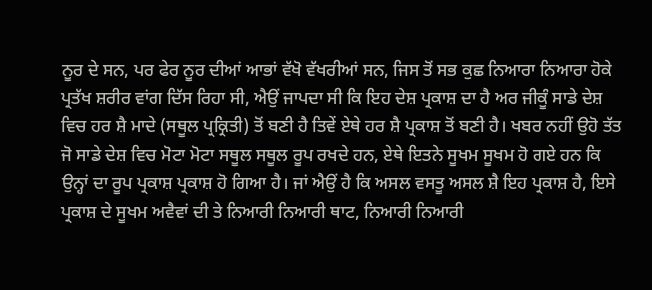ਨੂਰ ਦੇ ਸਨ, ਪਰ ਫੇਰ ਨੂਰ ਦੀਆਂ ਆਭਾਂ ਵੱਖੋ ਵੱਖਰੀਆਂ ਸਨ, ਜਿਸ ਤੋਂ ਸਭ ਕੁਛ ਨਿਆਰਾ ਨਿਆਰਾ ਹੋਕੇ ਪ੍ਰਤੱਖ ਸ਼ਰੀਰ ਵਾਂਗ ਦਿੱਸ ਰਿਹਾ ਸੀ, ਐਉਂ ਜਾਪਦਾ ਸੀ ਕਿ ਇਹ ਦੇਸ਼ ਪ੍ਰਕਾਸ਼ ਦਾ ਹੈ ਅਰ ਜੀਕੂੰ ਸਾਡੇ ਦੇਸ਼ ਵਿਚ ਹਰ ਸ਼ੈ ਮਾਦੇ (ਸਥੂਲ ਪ੍ਰਕ੍ਰਿਤੀ) ਤੋਂ ਬਣੀ ਹੈ ਤਿਵੇਂ ਏਥੇ ਹਰ ਸ਼ੈ ਪ੍ਰਕਾਸ਼ ਤੋਂ ਬਣੀ ਹੈ। ਖਬਰ ਨਹੀਂ ਉਹੋ ਤੱਤ ਜੋ ਸਾਡੇ ਦੇਸ਼ ਵਿਚ ਮੋਟਾ ਮੋਟਾ ਸਥੂਲ ਸਥੂਲ ਰੂਪ ਰਖਦੇ ਹਨ, ਏਥੇ ਇਤਨੇ ਸੂਖਮ ਸੂਖਮ ਹੋ ਗਏ ਹਨ ਕਿ ਉਨ੍ਹਾਂ ਦਾ ਰੂਪ ਪ੍ਰਕਾਸ਼ ਪ੍ਰਕਾਸ਼ ਹੋ ਗਿਆ ਹੈ। ਜਾਂ ਐਉਂ ਹੈ ਕਿ ਅਸਲ ਵਸਤੂ ਅਸਲ ਸ਼ੈ ਇਹ ਪ੍ਰਕਾਸ਼ ਹੈ, ਇਸੇ ਪ੍ਰਕਾਸ਼ ਦੇ ਸੂਖਮ ਅਵੈਵਾਂ ਦੀ ਤੇ ਨਿਆਰੀ ਨਿਆਰੀ ਥਾਟ, ਨਿਆਰੀ ਨਿਆਰੀ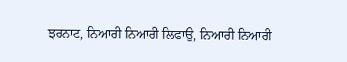ਝਰਨਾਟ, ਨਿਆਰੀ ਨਿਆਰੀ ਲਿਫਾਉ, ਨਿਆਰੀ ਨਿਆਰੀ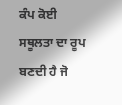ਕੰਪ ਕੋਈ ਸਥੂਲਤਾ ਦਾ ਰੂਪ ਬਣਦੀ ਹੈ ਜੋ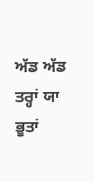ਅੱਡ ਅੱਡ ਤਰ੍ਹਾਂ ਯਾ ਭੂਤਾਂ